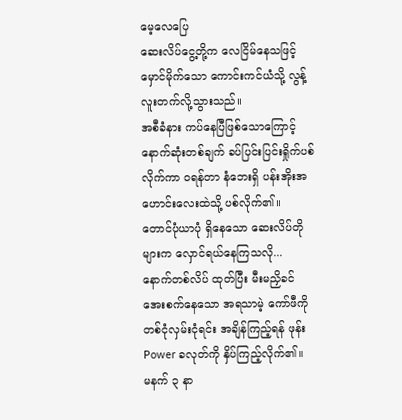မေ့လေပြေ
ဆေးလိပ်ငွေ့တို့က လေငြိမ်နေသဖြင့် မှောင်မိုက်သော ကောင်းကင်ယံသို့ လွန့်လူးတက်လို့သွားသည်။
အစီခံနား ကပ်နေပြီဖြစ်သောကြောင့် နောက်ဆုံးတစ်ချက် ခပ်ပြင်းပြင်းရှိုက်ပစ်လိုက်ကာ ဝရန်တာ နံဘေးရှိ ပန်းအိုးအဟောင်းလေးထဲသို့ ပစ်လိုက်၏။
တောင်ပုံယာပုံ ရှိနေသော ဆေးလိပ်တိုများက လှောင်ရယ်နေကြသလို...
နောက်တစ်လိပ် ထုတ်ပြီး မီးမညှိခင် အေးစက်နေသော အရသာမဲ့ ကော်ဖီကို တစ်ငုံလှမ်းငုံရင်း အချိန်ကြည့်ရန် ဖုန်း Power ခလုတ်ကို နှိပ်ကြည့်လိုက်၏။
မနက် ၃ နာ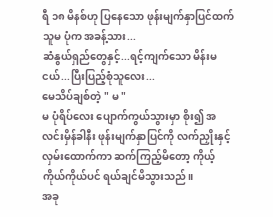ရီ ၁၈ မိနစ်ဟု ပြနေသော ဖုန်းမျက်နှာပြင်ထက် သူမ ပုံက အခန့်သား...
ဆံနွယ်ရှည်တွေနှင့်...ရင့်ကျက်သော မိန်းမငယ်...ပြီးပြည့်စုံသူလေး...
မေသိပ်ချစ်တဲ့ " မ "
မ ပုံရိပ်လေး ပျောက်ကွယ်သွားမှာ စိုး၍ အလင်းမှိန်ခါနီး ဖုန်းမျက်နှာပြင်ကို လက်ညှိုးနှင့်လှမ်းထောက်ကာ ဆက်ကြည့်မိတော့ ကိုယ့်ကိုယ်ကိုယ်ပင် ရယ်ချင်မိသွားသည်။
အခု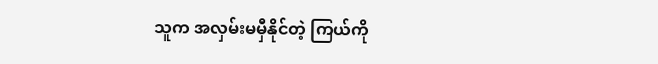သူက အလှမ်းမမှီနိုင်တဲ့ ကြယ်ကို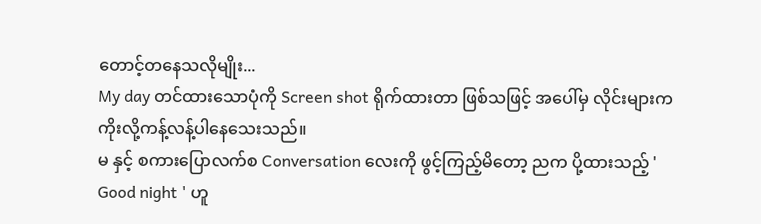တောင့်တနေသလိုမျိုး...
My day တင်ထားသောပုံကို Screen shot ရိုက်ထားတာ ဖြစ်သဖြင့် အပေါ်မှ လိုင်းများက ကိုးလို့ကန့်လန့်ပါနေသေးသည်။
မ နှင့် စကားပြောလက်စ Conversation လေးကို ဖွင့်ကြည့်မိတော့ ညက ပို့ထားသည့် ' Good night ' ဟူ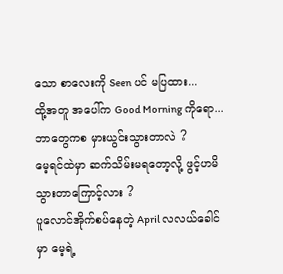သော စာလေးကို Seen ပင် မပြထား...
ထို့အတူ အပေါ်က Good Morning ကိုရော...
ဘာတွေကစ မှားယွင်းသွားတာလဲ ?
မေ့ရင်ထဲမှာ ဆက်သိမ်းမရတော့လို့ ဖွင့်ဟမိသွားတာကြောင့်လား ?
ပူလောင်အိုက်စပ်နေတဲ့ April လလယ်ခေါင်မှာ မေ့ရဲ့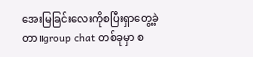အေးမြခြင်းလေးကိုစပြီးရှာတွေ့ခဲ့တာ။group chat တစ်ခုမှာ စ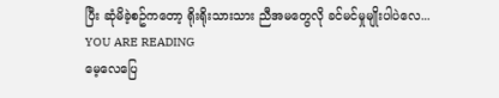ပြီး ဆုံမိခဲ့စဥ်ကတော့ ရိုးရိုးသားသား ညီအမတွေလို ခင်မင်မှုမျိုးပါပဲလေ...
YOU ARE READING
မေ့လေပြေ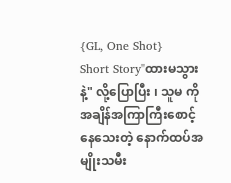{GL, One Shot}
Short Story"ထားမသွားနဲ့" လို့ပြောပြီး ၊ သူမ ကိုအချိန်အကြာကြီးစောင့်နေသေးတဲ့ နောက်ထပ်အမျိုးသမီး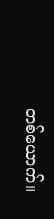တစ်ယောက်။